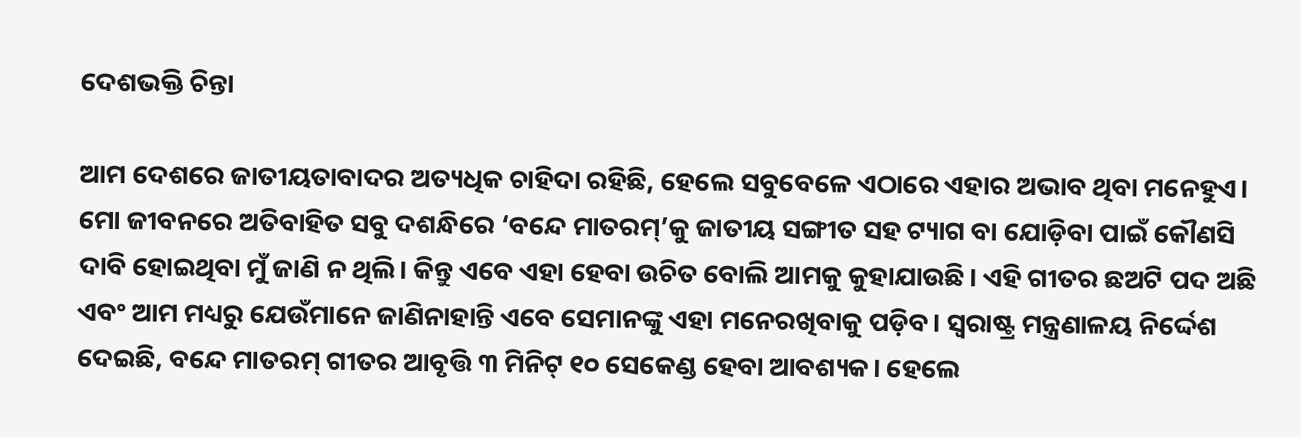ଦେଶଭକ୍ତି ଚିନ୍ତା

ଆମ ଦେଶରେ ଜାତୀୟତାବାଦର ଅତ୍ୟଧିକ ଚାହିଦା ରହିଛି, ହେଲେ ସବୁବେଳେ ଏଠାରେ ଏହାର ଅଭାବ ଥିବା ମନେହୁଏ। ମୋ ଜୀବନରେ ଅତିବାହିତ ସବୁ ଦଶନ୍ଧିରେ ‘ବନ୍ଦେ ମାତରମ୍‌’କୁ ଜାତୀୟ ସଙ୍ଗୀତ ସହ ଟ୍ୟାଗ ବା ଯୋଡ଼ିବା ପାଇଁ କୌଣସି ଦାବି ହୋଇଥିବା ମୁଁ ଜାଣି ନ ଥିଲି। କିନ୍ତୁ ଏବେ ଏହା ହେବା ଉଚିତ ବୋଲି ଆମକୁ କୁହାଯାଉଛି। ଏହି ଗୀତର ଛଅଟି ପଦ ଅଛି ଏବଂ ଆମ ମଧ୍ୟରୁ ଯେଉଁମାନେ ଜାଣିନାହାନ୍ତି ଏବେ ସେମାନଙ୍କୁ ଏହା ମନେରଖିବାକୁ ପଡ଼ିବ। ସ୍ୱରାଷ୍ଟ୍ର ମନ୍ତ୍ରଣାଳୟ ନିର୍ଦ୍ଦେଶ ଦେଇଛି, ବନ୍ଦେ ମାତରମ୍‌ ଗୀତର ଆବୃତ୍ତି ୩ ମିନିଟ୍‌ ୧୦ ସେକେଣ୍ଡ ହେବା ଆବଶ୍ୟକ। ହେଲେ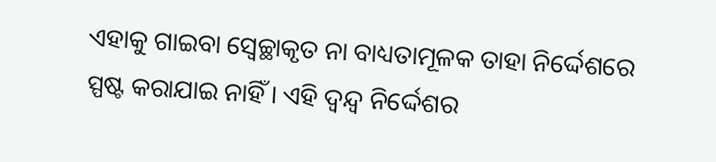ଏହାକୁ ଗାଇବା ସ୍ୱେଚ୍ଛାକୃତ ନା ବାଧ୍ୟତାମୂଳକ ତାହା ନିର୍ଦ୍ଦେଶରେ ସ୍ପଷ୍ଟ କରାଯାଇ ନାହିଁ। ଏହି ଦ୍ୱନ୍ଦ୍ୱ ନିର୍ଦ୍ଦେଶର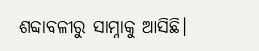ଶବ୍ଦାବଳୀରୁ ସାମ୍ନାକୁ ଆସିଛି।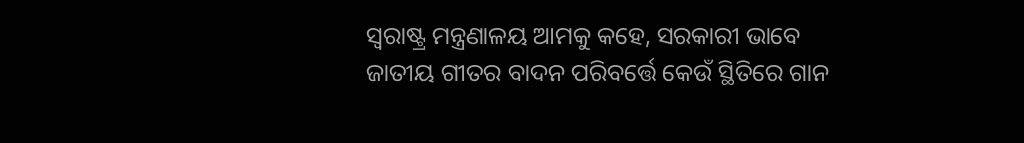ସ୍ୱରାଷ୍ଟ୍ର ମନ୍ତ୍ରଣାଳୟ ଆମକୁ କହେ, ସରକାରୀ ଭାବେ ଜାତୀୟ ଗୀତର ବାଦନ ପରିବର୍ତ୍ତେ କେଉଁ ସ୍ଥିତିରେ ଗାନ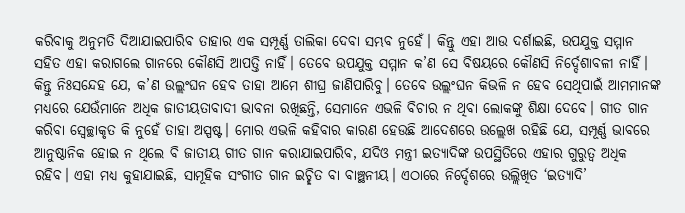କରିବାକୁ ଅନୁମତି ଦିଆଯାଇପାରିବ ତାହାର ଏକ ସମ୍ପୂର୍ଣ୍ଣ ତାଲିକା ଦେବା ସମ୍ଭବ ନୁହେଁ। କିନ୍ତୁ ଏହା ଆଉ ଦର୍ଶାଇଛି, ଉପଯୁକ୍ତ ସମ୍ମାନ ସହିତ ଏହା କରାଗଲେ ଗାନରେ କୌଣସି ଆପତ୍ତି ନାହିଁ। ତେବେ ଉପଯୁକ୍ତ ସମ୍ମାନ କ’ଣ ସେ ବିଷୟରେ କୌଣସି ନିର୍ଦ୍ଦେଶାବଳୀ ନାହିଁ। କିନ୍ତୁ ନିଃସନ୍ଦେହ ଯେ, କ’ଣ ଉଲ୍ଲଂଘନ ହେବ ତାହା ଆମେ ଶୀଘ୍ର ଜାଣିପାରିବୁ। ତେବେ ଉଲ୍ଲଂଘନ କିଭଳି ନ ହେବ ସେଥିପାଇଁ ଆମମାନଙ୍କ ମଧ୍ୟରେ ଯେଉଁମାନେ ଅଧିକ ଜାତୀୟତାବାଦୀ ଭାବନା ରଖିଛନ୍ତି, ସେମାନେ ଏଭଳି ବିଚାର ନ ଥିବା ଲୋକଙ୍କୁ ଶିକ୍ଷା ଦେବେ। ଗୀତ ଗାନ କରିବା ସ୍ୱେଚ୍ଛାକୃତ କି ନୁହେଁ ତାହା ଅସ୍ପଷ୍ଟ। ମୋର ଏଭଳି କହିବାର କାରଣ ହେଉଛି ଆଦେଶରେ ଉଲ୍ଲେଖ ରହିଛି ଯେ, ସମ୍ପୂର୍ଣ୍ଣ ଭାବରେ ଆନୁଷ୍ଠାନିକ ହୋଇ ନ ଥିଲେ ବି ଜାତୀୟ ଗୀତ ଗାନ କରାଯାଇପାରିବ, ଯଦିଓ ମନ୍ତ୍ରୀ ଇତ୍ୟାଦିଙ୍କ ଉପସ୍ଥିତିରେ ଏହାର ଗୁରୁତ୍ୱ ଅଧିକ ରହିବ। ଏହା ମଧ୍ୟ କୁହାଯାଇଛି, ସାମୂହିକ ସଂଗୀତ ଗାନ ଇଚ୍ଛିତ ବା ବାଞ୍ଛନୀୟ। ଏଠାରେ ନିର୍ଦ୍ଦେଶରେ ଉଲ୍ଲିଖିତ ‘ଇତ୍ୟାଦି’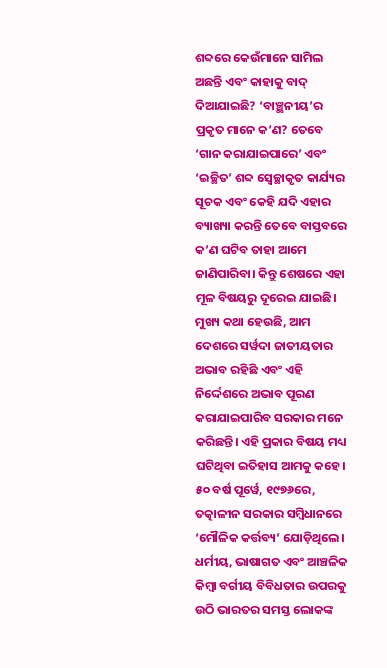ଶବ୍ଦରେ କେଉଁମାନେ ସାମିଲ ଅଛନ୍ତି ଏବଂ କାହାକୁ ବାଦ୍‌ ଦିଆଯାଇଛି? ‘ବାଞ୍ଛନୀୟ’ର ପ୍ରକୃତ ମାନେ କ’ଣ? ତେବେ ‘ଗାନ କରାଯାଇପାରେ’ ଏବଂ ‘ଇଚ୍ଛିତ’ ଶବ୍ଦ ସ୍ୱେଚ୍ଛାକୃତ କାର୍ଯ୍ୟର ସୂଚକ ଏବଂ କେହି ଯଦି ଏହାର ବ୍ୟାଖ୍ୟା କରନ୍ତି ତେବେ ବାସ୍ତବରେ କ’ଣ ଘଟିବ ତାହା ଆମେ ଜାଣିପାରିବା। କିନ୍ତୁ ଶେଷରେ ଏହା ମୂଳ ବିଷୟରୁ ଦୂରେଇ ଯାଇଛି। ମୁଖ୍ୟ କଥା ହେଉଛି, ଆମ ଦେଶରେ ସର୍ୱଦା ଜାତୀୟତାର ଅଭାବ ରହିଛି ଏବଂ ଏହି ନିର୍ଦ୍ଦେଶରେ ଅଭାବ ପୂରଣ କରାଯାଇପାରିବ ସରକାର ମନେ କରିଛନ୍ତି। ଏହି ପ୍ରକାର ବିଷୟ ମଧ୍ୟ ଘଟିଥିବା ଇତିହାସ ଆମକୁ କହେ।
୫୦ ବର୍ଷ ପୂର୍ୱେ, ୧୯୭୬ରେ, ତତ୍କାଳୀନ ସରକାର ସମ୍ୱିଧାନରେ ‘ମୌଳିକ କର୍ତ୍ତବ୍ୟ’ ଯୋଡ଼ିଥିଲେ। ଧର୍ମୀୟ, ଭାଷାଗତ ଏବଂ ଆଞ୍ଚଳିକ କିମ୍ୱା ବର୍ଗୀୟ ବିବିଧତାର ଉପରକୁ ଉଠି ଭାରତର ସମସ୍ତ ଲୋକଙ୍କ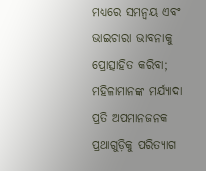ମଧ୍ୟରେ ସମନ୍ୱୟ ଏବଂ ଭାଇଚାରା ଭାବନାକୁ ପ୍ରୋତ୍ସାହିତ କରିବା; ମହିଳାମାନଙ୍କ ମର୍ଯ୍ୟାଦା ପ୍ରତି ଅପମାନଜନକ ପ୍ରଥାଗୁଡ଼ିକୁ ପରିତ୍ୟାଗ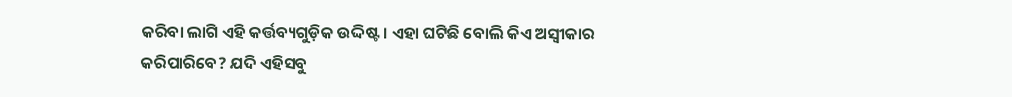କରିବା ଲାଗି ଏହି କର୍ତ୍ତବ୍ୟଗୁଡ଼ିକ ଉଦ୍ଦିଷ୍ଟ। ଏହା ଘଟିଛି ବୋଲି କିଏ ଅସ୍ୱୀକାର କରିପାରିବେ? ଯଦି ଏହିସବୁ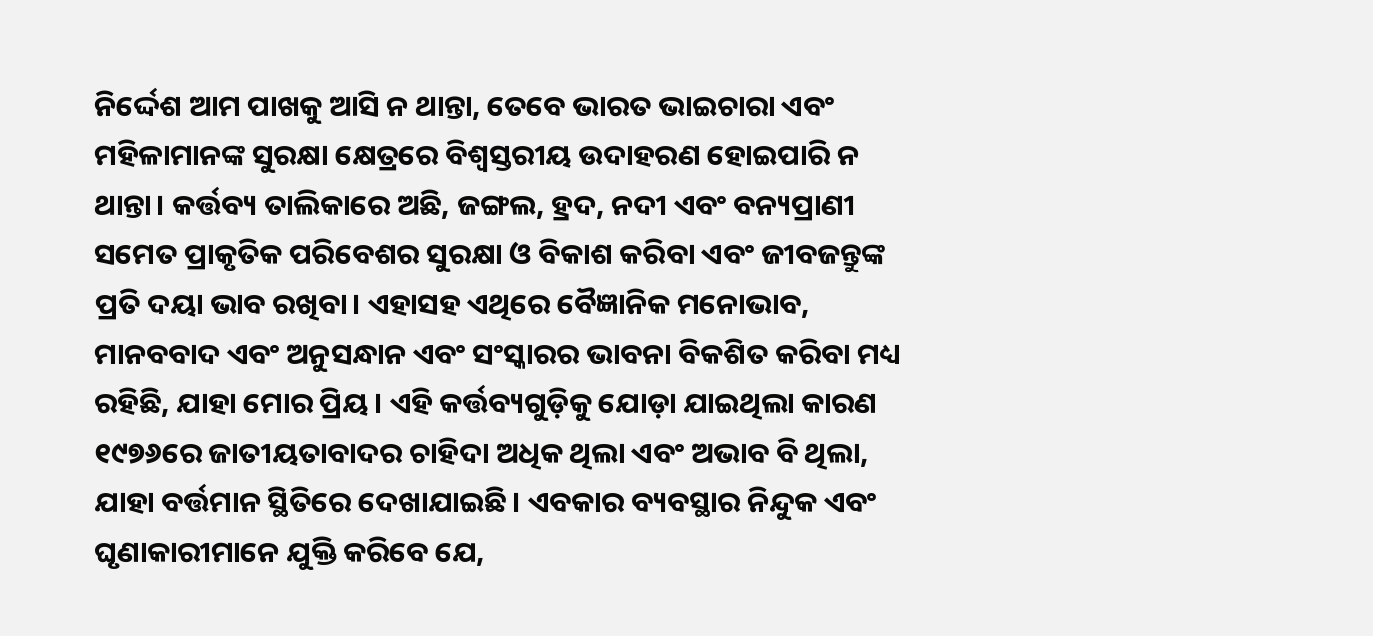ନିର୍ଦ୍ଦେଶ ଆମ ପାଖକୁ ଆସି ନ ଥାନ୍ତା, ତେବେ ଭାରତ ଭାଇଚାରା ଏବଂ ମହିଳାମାନଙ୍କ ସୁରକ୍ଷା କ୍ଷେତ୍ରରେ ବିଶ୍ୱସ୍ତରୀୟ ଉଦାହରଣ ହୋଇପାରି ନ ଥାନ୍ତା। କର୍ତ୍ତବ୍ୟ ତାଲିକାରେ ଅଛି, ଜଙ୍ଗଲ, ହ୍ରଦ, ନଦୀ ଏବଂ ବନ୍ୟପ୍ରାଣୀ ସମେତ ପ୍ରାକୃତିକ ପରିବେଶର ସୁରକ୍ଷା ଓ ବିକାଶ କରିବା ଏବଂ ଜୀବଜନ୍ତୁଙ୍କ ପ୍ରତି ଦୟା ଭାବ ରଖିବା। ଏହାସହ ଏଥିରେ ବୈଜ୍ଞାନିକ ମନୋଭାବ, ମାନବବାଦ ଏବଂ ଅନୁସନ୍ଧାନ ଏବଂ ସଂସ୍କାରର ଭାବନା ବିକଶିତ କରିବା ମଧ୍ୟ ରହିଛି, ଯାହା ମୋର ପ୍ରିୟ। ଏହି କର୍ତ୍ତବ୍ୟଗୁଡ଼ିକୁ ଯୋଡ଼ା ଯାଇଥିଲା କାରଣ ୧୯୭୬ରେ ଜାତୀୟତାବାଦର ଚାହିଦା ଅଧିକ ଥିଲା ଏବଂ ଅଭାବ ବି ଥିଲା, ଯାହା ବର୍ତ୍ତମାନ ସ୍ଥିତିରେ ଦେଖାଯାଇଛି। ଏବକାର ବ୍ୟବସ୍ଥାର ନିନ୍ଦୁକ ଏବଂ ଘୃଣାକାରୀମାନେ ଯୁକ୍ତି କରିବେ ଯେ,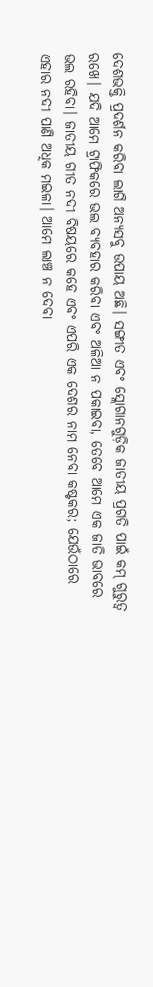ଦେଶଭକ୍ତି ପ୍ରଦର୍ଶନ କରିବା ଲାଗି ଅନ୍ୟସବୁ ଉପାୟ ଅଛି। ସଙ୍ଗୀତ ଏବଂ ସ୍ଲୋଗାନଗୁଡ଼ିକ ଜାତୀୟ ପ୍ରଗତି ପାଇଁ କମ୍‌ ଗୁରୁତ୍ୱ ରଖେ। ଯଦି ଆମେ ଟ୍ରାଫିକରେ ଭଲ ବ୍ୟବହାର କରିବା ଏବଂ ଅଳିଆ ନ ପକାଇବା, ତେବେ ଆମେ ଏକ ଜାତି ଭାବରେ ଭଲ ରହିବା। ଜାତୀୟ ଗୀତ ନଦୀ ବିଷୟରେ କହେ ଏବଂ ଏପରି ଏକ ଦେଶର ନାମ ନେବା କଷ୍ଟକର; ଯେଉଁଠାରେ ଏହାର ନଦୀ ପାଣି ଅଧିକ ମଇଳା। ଆମେ ଲାଞ୍ଚ ନ ଦେବା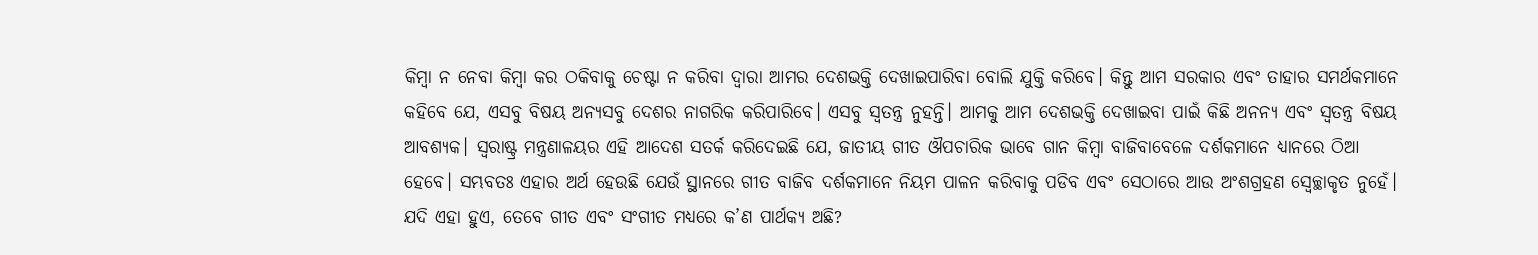କିମ୍ୱା ନ ନେବା କିମ୍ୱା କର ଠକିବାକୁ ଚେଷ୍ଟା ନ କରିବା ଦ୍ୱାରା ଆମର ଦେଶଭକ୍ତି ଦେଖାଇପାରିବା ବୋଲି ଯୁକ୍ତି କରିବେ। କିନ୍ତୁ ଆମ ସରକାର ଏବଂ ତାହାର ସମର୍ଥକମାନେ କହିବେ ଯେ, ଏସବୁ ବିଷୟ ଅନ୍ୟସବୁ ଦେଶର ନାଗରିକ କରିପାରିବେ। ଏସବୁ ସ୍ୱତନ୍ତ୍ର ନୁହନ୍ତି। ଆମକୁ ଆମ ଦେଶଭକ୍ତି ଦେଖାଇବା ପାଇଁ କିଛି ଅନନ୍ୟ ଏବଂ ସ୍ୱତନ୍ତ୍ର ବିଷୟ ଆବଶ୍ୟକ। ସ୍ୱରାଷ୍ଟ୍ର ମନ୍ତ୍ରଣାଳୟର ଏହି ଆଦେଶ ସତର୍କ କରିଦେଇଛି ଯେ, ଜାତୀୟ ଗୀତ ଔପଚାରିକ ଭାବେ ଗାନ କିମ୍ୱା ବାଜିବାବେଳେ ଦର୍ଶକମାନେ ଧ୍ୟାନରେ ଠିଆ ହେବେ। ସମ୍ଭବତଃ ଏହାର ଅର୍ଥ ହେଉଛି ଯେଉଁ ସ୍ଥାନରେ ଗୀତ ବାଜିବ ଦର୍ଶକମାନେ ନିୟମ ପାଳନ କରିବାକୁ ପଡିବ ଏବଂ ସେଠାରେ ଆଉ ଅଂଶଗ୍ରହଣ ସ୍ୱେଚ୍ଛାକୃତ ନୁହେଁ। ଯଦି ଏହା ହୁଏ, ତେବେ ଗୀତ ଏବଂ ସଂଗୀତ ମଧ୍ୟରେ କ’ଣ ପାର୍ଥକ୍ୟ ଅଛି?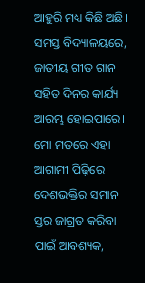ଆହୁରି ମଧ୍ୟ କିଛି ଅଛି। ସମସ୍ତ ବିଦ୍ୟାଳୟରେ, ଜାତୀୟ ଗୀତ ଗାନ ସହିତ ଦିନର କାର୍ଯ୍ୟ ଆରମ୍ଭ ହୋଇପାରେ। ମୋ ମତରେ ଏହା ଆଗାମୀ ପିଢ଼ିରେ ଦେଶଭକ୍ତିର ସମାନ ସ୍ତର ଜାଗ୍ରତ କରିବା ପାଇଁ ଆବଶ୍ୟକ,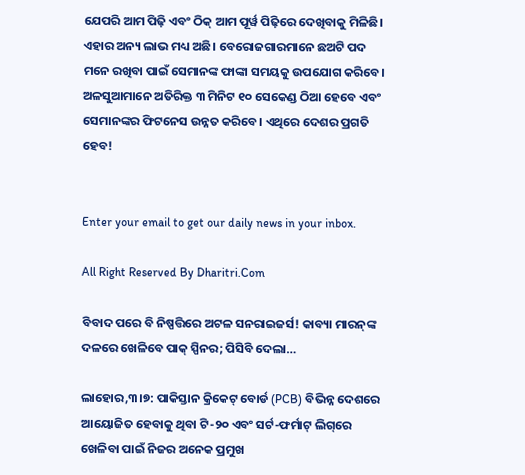ଯେପରି ଆମ ପିଢ଼ି ଏବଂ ଠିକ୍‌ ଆମ ପୂର୍ୱ ପିଢ଼ିରେ ଦେଖିବାକୁ ମିଳିଛି। ଏହାର ଅନ୍ୟ ଲାଭ ମଧ୍ୟ ଅଛି। ବେରୋଜଗାରମାନେ ଛଅଟି ପଦ ମନେ ରଖିବା ପାଇଁ ସେମାନଙ୍କ ଫାଙ୍କା ସମୟକୁ ଉପଯୋଗ କରିବେ। ଅଳସୁଆମାନେ ଅତିରିକ୍ତ ୩ ମିନିଟ ୧୦ ସେକେଣ୍ଡ ଠିଆ ହେବେ ଏବଂ ସେମାନଙ୍କର ଫିଟନେସ ଉନ୍ନତ କରିବେ। ଏଥିରେ ଦେଶର ପ୍ରଗତି ହେବ!


Enter your email to get our daily news in your inbox.

All Right Reserved By Dharitri.Com

ବିବାଦ ପରେ ବି ନିଷ୍ପତ୍ତିରେ ଅଟଳ ସନରାଇଜର୍ସ! କାବ୍ୟା ମାରନ୍‌ଙ୍କ ଦଳରେ ଖେଳିବେ ପାକ୍ ସ୍ପିନର; ପିସିବି ଦେଲା…

ଲାହୋର,୩।୭: ପାକିସ୍ତାନ କ୍ରିକେଟ୍ ବୋର୍ଡ (PCB) ବିଭିନ୍ନ ଦେଶରେ ଆୟୋଜିତ ହେବାକୁ ଥିବା ଟି-୨୦ ଏବଂ ସର୍ଟ-ଫର୍ମାଟ୍ ଲିଗ୍‌ରେ ଖେଳିବା ପାଇଁ ନିଜର ଅନେକ ପ୍ରମୁଖ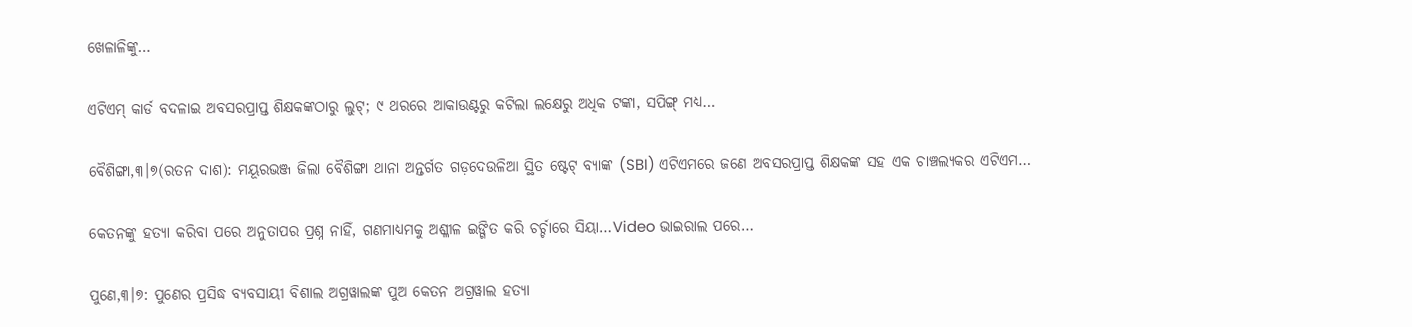ଖେଳାଳିଙ୍କୁ…

ଏଟିଏମ୍ କାର୍ଡ ବଦଳାଇ ଅବସରପ୍ରାପ୍ତ ଶିକ୍ଷକଙ୍କଠାରୁ ଲୁଟ୍; ୯ ଥରରେ ଆକାଉଣ୍ଟରୁ କଟିଲା ଲକ୍ଷେରୁ ଅଧିକ ଟଙ୍କା, ସପିଙ୍ଗ୍ ମଧ୍ୟ…

ବୈଶିଙ୍ଗା,୩।୭(ରତନ ଦାଶ): ମୟୂରଭଞ୍ଜ ଜିଲା ବୈଶିଙ୍ଗା ଥାନା ଅନ୍ତର୍ଗତ ଗଡ଼ଦେଉଳିଆ ସ୍ଥିତ ଷ୍ଟେଟ୍ ବ୍ୟାଙ୍କ (SBI) ଏଟିଏମରେ ଜଣେ ଅବସରପ୍ରାପ୍ତ ଶିକ୍ଷକଙ୍କ ସହ ଏକ ଚାଞ୍ଚଲ୍ୟକର ଏଟିଏମ…

କେତନଙ୍କୁ ହତ୍ୟା କରିବା ପରେ ଅନୁତାପର ପ୍ରଶ୍ନ ନାହିଁ, ଗଣମାଧ୍ୟମକୁ ଅଶ୍ଳୀଳ ଇଙ୍ଗିତ କରି ଚର୍ଚ୍ଚାରେ ସିୟା…Video ଭାଇରାଲ ପରେ…

ପୁଣେ,୩।୭: ପୁଣେର ପ୍ରସିଦ୍ଧ ବ୍ୟବସାୟୀ ବିଶାଲ ଅଗ୍ରୱାଲଙ୍କ ପୁଅ କେତନ ଅଗ୍ରୱାଲ ହତ୍ୟା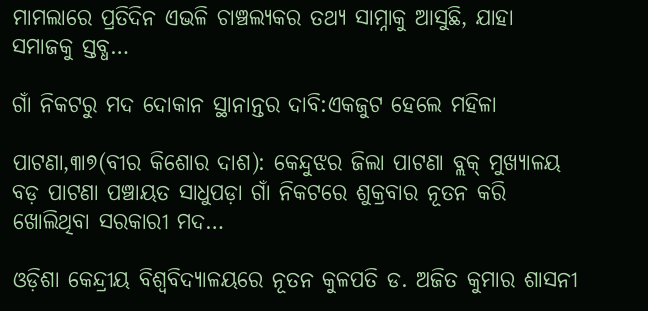ମାମଲାରେ ପ୍ରତିଦିନ ଏଭଳି ଚାଞ୍ଚଲ୍ୟକର ତଥ୍ୟ ସାମ୍ନାକୁ ଆସୁଛି, ଯାହା ସମାଜକୁ ସ୍ତବ୍ଧ…

ଗାଁ ନିକଟରୁ ମଦ ଦୋକାନ ସ୍ଥାନାନ୍ତର ଦାବି:ଏକଜୁଟ ହେଲେ ମହିଳା

ପାଟଣା,୩ା୭(ବୀର କିଶୋର ଦାଶ): କେନ୍ଦୁଝର ଜିଲା ପାଟଣା ବ୍ଲକ୍‌ ମୁଖ୍ୟାଳୟ ବଡ଼ ପାଟଣା ପଞ୍ଚାୟତ ସାଧୁପଡ଼ା ଗାଁ ନିକଟରେ ଶୁକ୍ରବାର ନୂତନ କରି ଖୋଲିଥିବା ସରକାରୀ ମଦ…

ଓଡ଼ିଶା କେନ୍ଦ୍ରୀୟ ବିଶ୍ୱବିଦ୍ୟାଳୟରେ ନୂତନ କୁଳପତି ଡ. ଅଜିତ କୁମାର ଶାସନୀ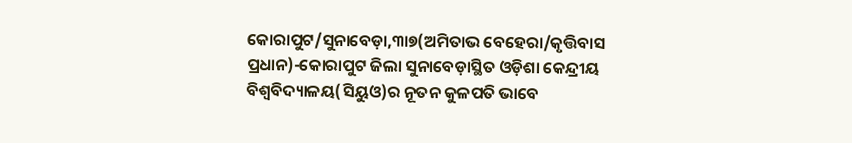କୋରାପୁଟ/ସୁନାବେଡ଼ା,୩ା୭(ଅମିତାଭ ବେହେରା/କୃତ୍ତିବାସ ପ୍ରଧାନ)-କୋରାପୁଟ ଜିଲା ସୁନାବେଡ଼ାସ୍ଥିତ ଓଡ଼ିଶା କେନ୍ଦ୍ରୀୟ ବିଶ୍ୱବିଦ୍ୟାଳୟ(ସିୟୁଓ)ର ନୂତନ କୁଳପତି ଭାବେ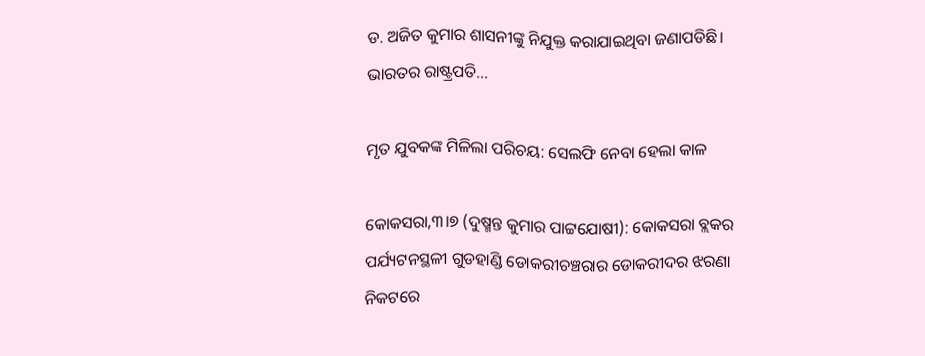ଡ. ଅଜିତ କୁମାର ଶାସନୀଙ୍କୁ ନିଯୁକ୍ତ କରାଯାଇଥିବା ଜଣାପଡିଛି। ଭାରତର ରାଷ୍ଟ୍ରପତି…

ମୃତ ଯୁବକଙ୍କ ମିଳିଲା ପରିଚୟ: ସେଲଫି ନେବା ହେଲା କାଳ

କୋକସରା,୩।୭ (ଦୁଷ୍ମନ୍ତ କୁମାର ପାଟ୍ଟଯୋଷୀ): କୋକସରା ବ୍ଲକର ପର୍ଯ୍ୟଟନସ୍ଥଳୀ ଗୁଡହାଣ୍ଡି ଡୋକରୀଚଞ୍ଚରାର ଡୋକରୀଦର ଝରଣା ନିକଟରେ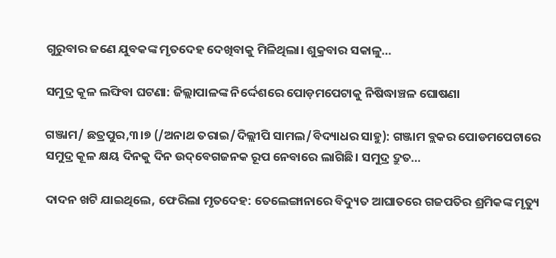ଗୁରୁବାର ଜଣେ ଯୁବକଙ୍କ ମୃତଦେହ ଦେଖିବାକୁ ମିଳିଥିଲା। ଶୁକ୍ରବାର ସକାଳୁ…

ସମୁଦ୍ର କୂଳ ଲଙ୍ଘିବା ଘଟଣା: ଜିଲ୍ଲାପାଳଙ୍କ ନିର୍ଦ୍ଦେଶରେ ପୋଡ଼ମପେଟାକୁ ନିଷିଦ୍ଧାଞ୍ଚଳ ଘୋଷଣା

ଗଞ୍ଜାମ/ ଛତ୍ରପୁର,୩।୭ (/ଅନାଥ ତରାଇ/ଦିଲ୍ଲୀପି ସାମଲ/ବିଦ୍ୟାଧର ସାହୁ): ଗଞ୍ଜାମ ବ୍ଲକର ପୋଡମପେଟାରେ ସମୁଦ୍ର କୂଳ କ୍ଷୟ ଦିନକୁ ଦିନ ଉଦ୍‌ବେଗଜନକ ରୂପ ନେବାରେ ଲାଗିଛି। ସମୁଦ୍ର ଦ୍ରୁତ…

ଦାଦନ ଖଟି ଯାଇଥିଲେ, ଫେରିଲା ମୃତଦେହ: ତେଲେଙ୍ଗାନାରେ ବିଦ୍ୟୁତ ଆଘାତରେ ଗଜପତିର ଶ୍ରମିକଙ୍କ ମୃତ୍ୟୁ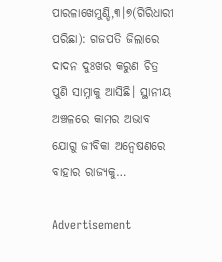ପାରଳାଖେମୁଣ୍ଡି,୩।୭(ଗିରିଧାରୀ ପରିଛା): ଗଜପତି ଜିଲାରେ ଦାଦନ ଦୁଃଖର କରୁଣ ଚିତ୍ର ପୁଣି ସାମ୍ନାକୁ ଆସିଛି। ସ୍ଥାନୀୟ ଅଞ୍ଚଳରେ କାମର ଅଭାବ ଯୋଗୁ ଜୀବିକା ଅନ୍ୱେଷଣରେ ବାହାର ରାଜ୍ୟକୁ…

Advertisement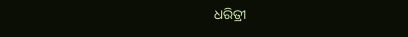ଧରିତ୍ରୀ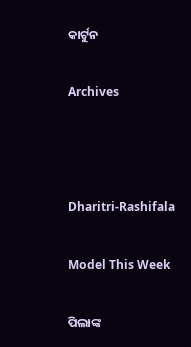କାର୍ଟୁନ

Archives



Dharitri-Rashifala

Model This Week

ପିଲାଙ୍କ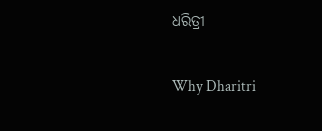ଧରିତ୍ରୀ

Why Dharitri